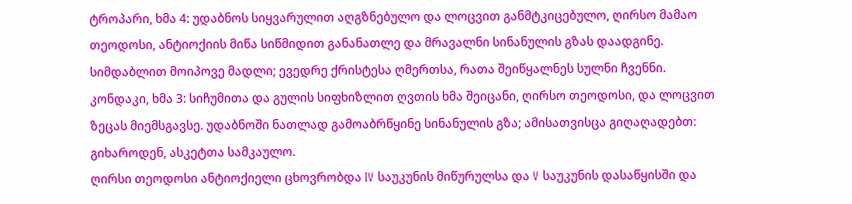ტროპარი, ხმა 4: უდაბნოს სიყვარულით აღგზნებულო და ლოცვით განმტკიცებულო, ღირსო მამაო თეოდოსი, ანტიოქიის მიწა სიწმიდით განანათლე და მრავალნი სინანულის გზას დაადგინე. სიმდაბლით მოიპოვე მადლი; ევედრე ქრისტესა ღმერთსა, რათა შეიწყალნეს სულნი ჩვენნი.
კონდაკი, ხმა 3: სიჩუმითა და გულის სიფხიზლით ღვთის ხმა შეიცანი, ღირსო თეოდოსი, და ლოცვით ზეცას მიემსგავსე. უდაბნოში ნათლად გამოაბრწყინე სინანულის გზა; ამისათვისცა გიღაღადებთ: გიხაროდენ, ასკეტთა სამკაულო.
ღირსი თეოდოსი ანტიოქიელი ცხოვრობდა IV საუკუნის მიწურულსა და V საუკუნის დასაწყისში და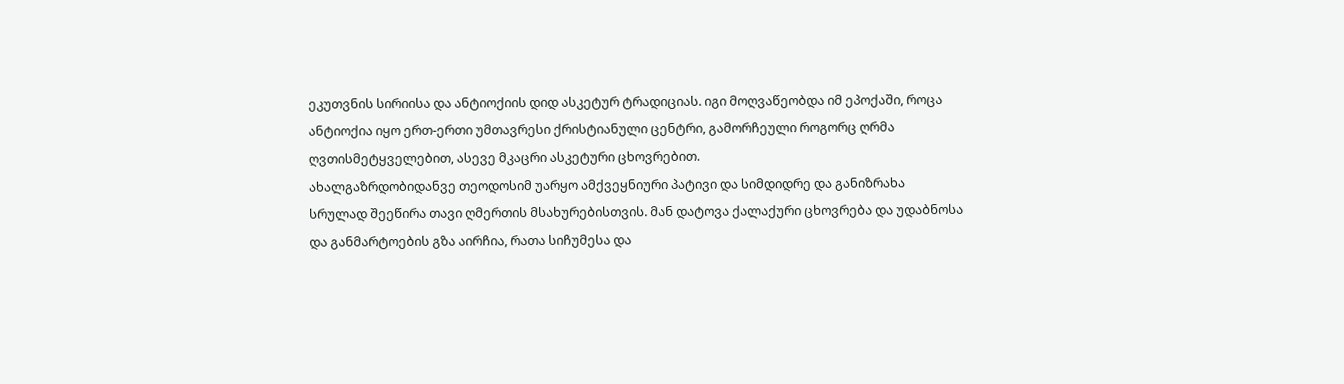ეკუთვნის სირიისა და ანტიოქიის დიდ ასკეტურ ტრადიციას. იგი მოღვაწეობდა იმ ეპოქაში, როცა ანტიოქია იყო ერთ-ერთი უმთავრესი ქრისტიანული ცენტრი, გამორჩეული როგორც ღრმა ღვთისმეტყველებით, ასევე მკაცრი ასკეტური ცხოვრებით.
ახალგაზრდობიდანვე თეოდოსიმ უარყო ამქვეყნიური პატივი და სიმდიდრე და განიზრახა სრულად შეეწირა თავი ღმერთის მსახურებისთვის. მან დატოვა ქალაქური ცხოვრება და უდაბნოსა და განმარტოების გზა აირჩია, რათა სიჩუმესა და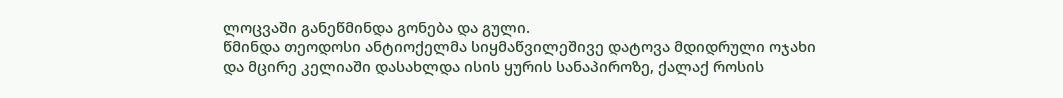ლოცვაში განეწმინდა გონება და გული.
წმინდა თეოდოსი ანტიოქელმა სიყმაწვილეშივე დატოვა მდიდრული ოჯახი და მცირე კელიაში დასახლდა ისის ყურის სანაპიროზე, ქალაქ როსის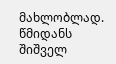მახლობლად. წმიდანს შიშველ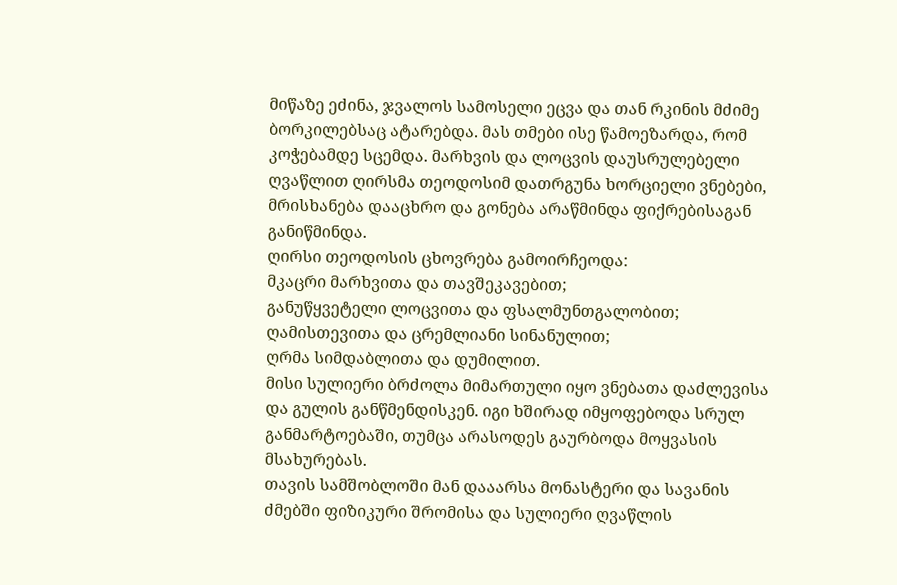მიწაზე ეძინა, ჯვალოს სამოსელი ეცვა და თან რკინის მძიმე ბორკილებსაც ატარებდა. მას თმები ისე წამოეზარდა, რომ კოჭებამდე სცემდა. მარხვის და ლოცვის დაუსრულებელი ღვაწლით ღირსმა თეოდოსიმ დათრგუნა ხორციელი ვნებები, მრისხანება დააცხრო და გონება არაწმინდა ფიქრებისაგან განიწმინდა.
ღირსი თეოდოსის ცხოვრება გამოირჩეოდა:
მკაცრი მარხვითა და თავშეკავებით;
განუწყვეტელი ლოცვითა და ფსალმუნთგალობით;
ღამისთევითა და ცრემლიანი სინანულით;
ღრმა სიმდაბლითა და დუმილით.
მისი სულიერი ბრძოლა მიმართული იყო ვნებათა დაძლევისა და გულის განწმენდისკენ. იგი ხშირად იმყოფებოდა სრულ განმარტოებაში, თუმცა არასოდეს გაურბოდა მოყვასის მსახურებას.
თავის სამშობლოში მან დააარსა მონასტერი და სავანის ძმებში ფიზიკური შრომისა და სულიერი ღვაწლის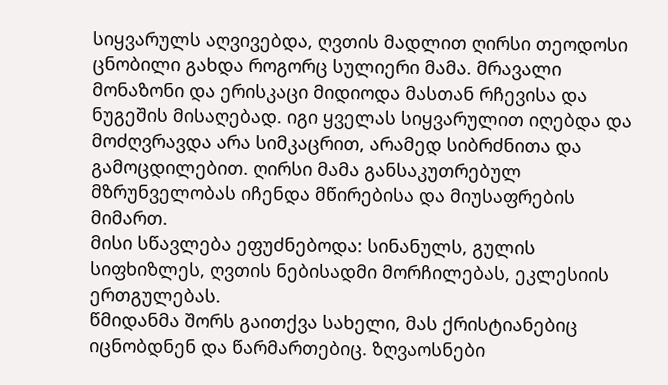სიყვარულს აღვივებდა, ღვთის მადლით ღირსი თეოდოსი ცნობილი გახდა როგორც სულიერი მამა. მრავალი მონაზონი და ერისკაცი მიდიოდა მასთან რჩევისა და ნუგეშის მისაღებად. იგი ყველას სიყვარულით იღებდა და მოძღვრავდა არა სიმკაცრით, არამედ სიბრძნითა და გამოცდილებით. ღირსი მამა განსაკუთრებულ მზრუნველობას იჩენდა მწირებისა და მიუსაფრების მიმართ.
მისი სწავლება ეფუძნებოდა: სინანულს, გულის სიფხიზლეს, ღვთის ნებისადმი მორჩილებას, ეკლესიის ერთგულებას.
წმიდანმა შორს გაითქვა სახელი, მას ქრისტიანებიც იცნობდნენ და წარმართებიც. ზღვაოსნები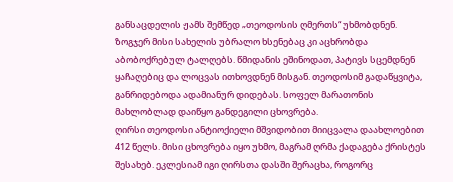განსაცდელის ჟამს შემწედ „თეოდოსის ღმერთს“ უხმობდნენ. ზოგჯერ მისი სახელის უბრალო ხსენებაც კი აცხრობდა აბობოქრებულ ტალღებს. წმიდანის ეშინოდათ, პატივს სცემდნენ ყაჩაღებიც და ლოცვას ითხოვდნენ მისგან. თეოდოსიმ გადაწყვიტა, განრიდებოდა ადამიანურ დიდებას. სოფელ მარათონის მახლობლად დაიწყო განდეგილი ცხოვრება.
ღირსი თეოდოსი ანტიოქიელი მშვიდობით მიიცვალა დაახლოებით 412 წელს. მისი ცხოვრება იყო უხმო, მაგრამ ღრმა ქადაგება ქრისტეს შესახებ. ეკლესიამ იგი ღირსთა დასში შერაცხა, როგორც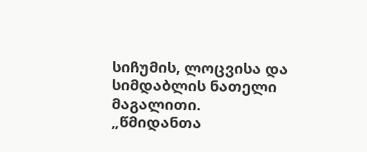სიჩუმის, ლოცვისა და სიმდაბლის ნათელი მაგალითი.
„წმიდანთა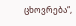ცხოვრება“,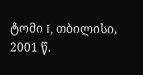ტომი I, თბილისი, 2001 წ.